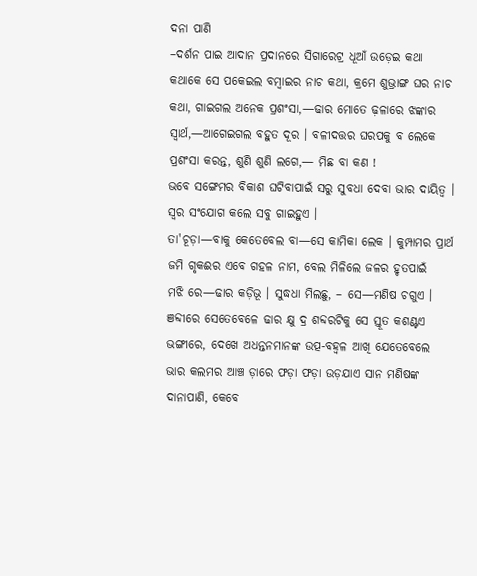ଦନା ପାଣି
–ଦର୍ଶନ ପାଇ ଆଦାନ ପ୍ରଦାନରେ ସିଗାରେଟ୍ର ଧୂଆଁ ଉଡ଼େଇ କଥା କଥାକେ ସେ ପକେଇଲ ବମ୍ବାଇର ନାଚ କଥା, କ୍ରମେ ଶୁଭ୍ରାଙ୍ଗ ଘର ନାଚ କଥା, ଗାଇଗଲ ଅନେକ ପ୍ରଶଂସା,—ଢାର ମୋତେ ଢ଼ଳାରେ ଝଙ୍କାର ସ୍ବାର୍ଥ,—ଆଗେଇଗଲ ବହୁତ ଦୂର । ବଳୀଦତ୍ତର ଘରପକୁ ବ ଲେକେ ପ୍ରଶଂସା କରନ୍ତ, ଶୁଣି ଶୁଣି ଲଗେ,— ମିଛ ବା କଣ !
ଭବେ ସଙ୍ଗେମର ବିକାଶ ଘଟିବାପାଇଁ ସରୁ ସୁବଧା ଦେବା ଭାର ଦାୟିତ୍ବ । ସ୍ବର ସଂଯୋଗ କଲେ ସବୁ ଗାଇହୁଏ ।
ତା'ଚୂଡ଼ା—ବାକୁ କେତେବେଲ ବା—ସେ କାମିକା ଲେକ । କୁମ୍ପାମର ପ୍ରାର୍ଥ ଜମି ଗୃକଈର ଏବେ ଗହଳ ନାମ, ବେଲ ମିଳିଲେ ଜଳର ହୃତପାଇଁ
ମଝି ରେ—ଢାର କଡ଼ିଭୂ । ସୁଦ୍ଧଧା ମିଲଛୁ, – ସେ—ମଣିଷ ଚଗୁଏ । ଞବ୍ଦୀରେ ସେତେବେଳେ ଢାର କ୍ଷୁ ଦ୍ର ଶବ୍ଦରଟିକୁ ସେ ସ୍ତୂତ କଶଣ୍ଟଏ ଭଙ୍ଗୀରେ, ଦେଖେ ଅଧନ୍ତନମାନଙ୍କ ଉତ୍ପ-ବହ୍ଵଳ ଆଖି ଯେତେବେଲେ ଭାର କଲମର ଆଞ୍ଚ ଡ଼ାରେ ଫଡ଼ା ଫଡ଼ା ଉଡ଼ଯାଏ ସାନ ମଣିଷଙ୍କ ଦାନାପାଣି, କେବେ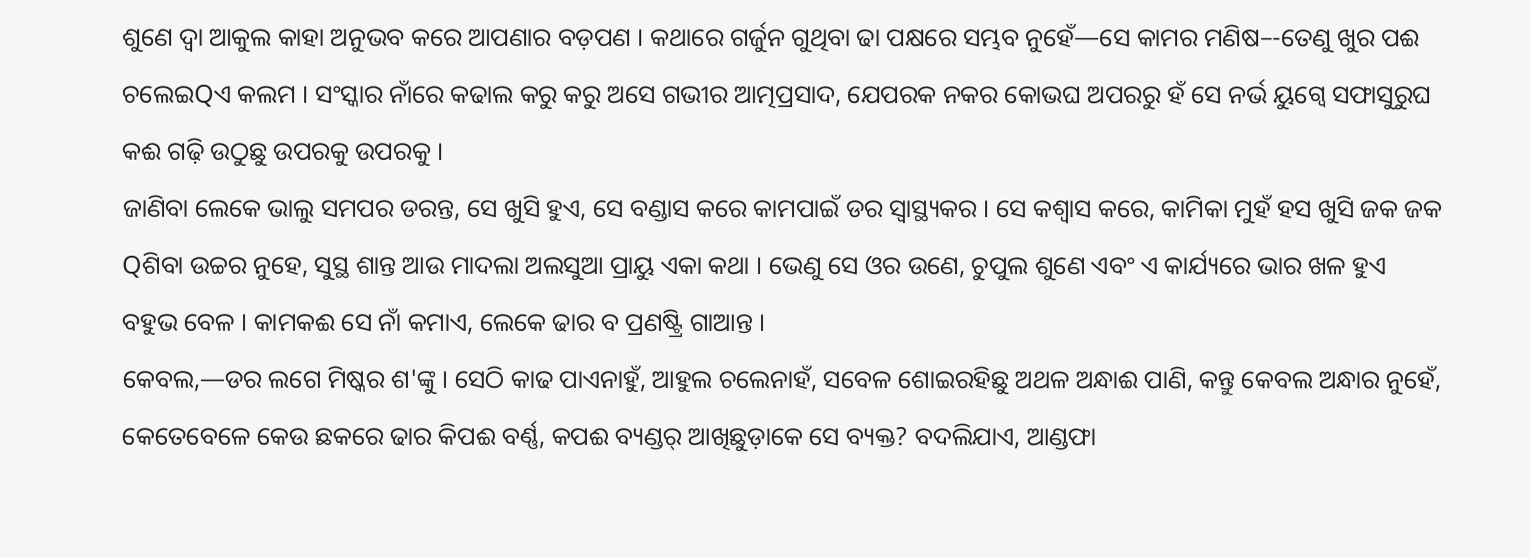ଶୁଣେ ଦ୍ବା ଆକୁଲ କାହା ଅନୁଭବ କରେ ଆପଣାର ବଡ଼ପଣ । କଥାରେ ଗର୍ଜୁନ ଗୁଥିବା ଢା ପକ୍ଷରେ ସମ୍ଭବ ନୁହେଁ—ସେ କାମର ମଣିଷ–-ତେଣୁ ଖୁର ପଈ ଚଲେଇQଏ କଲମ । ସଂସ୍କାର ନାଁରେ କଢାଲ କରୁ କରୁ ଅସେ ଗଭୀର ଆତ୍ମପ୍ରସାଦ, ଯେପରକ ନକର କୋଭଘ ଅପରରୁ ହଁ ସେ ନର୍ଭ ୟୁଗ୍ବେ ସଫାସୁରୁଘ କଈ ଗଢ଼ି ଉଠୁଛୁ ଉପରକୁ ଉପରକୁ ।
ଜାଣିବା ଲେକେ ଭାଲୁ ସମପର ଡରନ୍ତ, ସେ ଖୁସି ହୁଏ, ସେ ବଣ୍ଡାସ କରେ କାମପାଇଁ ଡର ସ୍ବାସ୍ଥ୍ୟକର । ସେ କଶ୍ବାସ କରେ, କାମିକା ମୁହଁ ହସ ଖୁସି ଜକ ଜକ Qଶିବା ଉଚ୍ଚର ନୁହେ, ସୁସ୍ଥ ଶାନ୍ତ ଆଉ ମାଦଲା ଅଲସୁଆ ପ୍ରାୟୁ ଏକା କଥା । ଭେଣୁ ସେ ଓର ଉଣେ, ଚୁପୁଲ ଶୁଣେ ଏବଂ ଏ କାର୍ଯ୍ୟରେ ଭାର ଖଳ ହୁଏ ବହୁଭ ବେଳ । କାମକଈ ସେ ନାଁ କମାଏ, ଲେକେ ଢାର ବ ପ୍ରଣଷ୍ଟ୍ରି ଗାଆନ୍ତ ।
କେବଲ,—ଡର ଲଗେ ମିଷ୍କର ଶ'ଙ୍କୁ । ସେଠି କାଢ ପାଏନାହୁଁ, ଆହୁଲ ଚଲେନାହଁ, ସବେଳ ଶୋଇରହିଛୁ ଅଥଳ ଅନ୍ଧାଈ ପାଣି, କନ୍ତୁ କେବଲ ଅନ୍ଧାର ନୁହେଁ, କେତେବେଳେ କେଉ ଛକରେ ଢାର କିପଈ ବର୍ଣ୍ଣ, କପଈ ବ୍ୟଣ୍ଡର୍ ଆଖିଛୁଡ଼ାକେ ସେ ବ୍ୟକ୍ତ? ବଦଲିଯାଏ, ଆଣ୍ଡଫା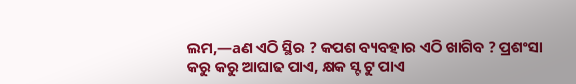ଲମ,—aଣ ଏଠି ସ୍ଥିର ? କପଶ ବ୍ୟବହାର ଏଠି ଖାଗିବ ? ପ୍ରଶଂସା କରୁ କରୁ ଆଘାଢ ପାଏ, କ୍ଷକ ସ୍ଟ ଟୁ ପାଏ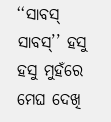‘‘ସାବସ୍ ସାବସ୍’’ ହସୁ ହସୁ ମୁହଁରେ ମେଘ ଦେଖି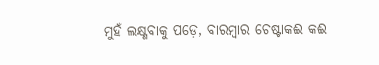ମୁହଁ ଲକ୍ଷ୍ଣବାକୁ ପଡ଼େ, ବାରମ୍ବାର ଚେଷ୍ଟାକଈ କଈ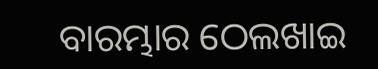ବାରମ୍ଭାର ଠେଲଖାଇ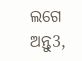ଲଗେ ଅନ୍ତୁ3,